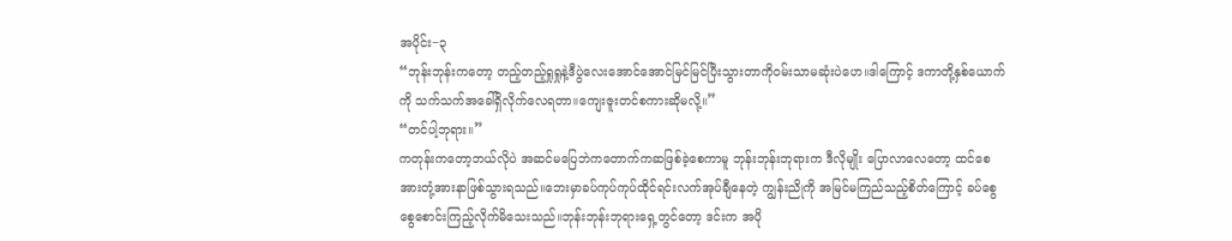အပိုင်း−၃
“ဘုန်းဘုန်းကတော့ တည့်တည့်ရှုရှုနဲ့ဒီပွဲလေးအောင်အောင်မြင်မြင်ပြီးသွားတာကိုဝမ်းသာမဆုံးပဲဟေ။ဒါကြောင့် ဒကာတို့နှစ်ယောက်ကို သက်သက်အခေါ်ရှိလိုက်လေရတာ။ကျေးဇူးတင်စကားဆိုမလို့။”
“တင်ပါ့ဘုရား။”
ကတုန်းကတော့ဘယ်လိုပဲ အဆင်မပြေဘဲကတောက်ကဆဖြစ်ခဲ့စေကာမူ ဘုန်းဘုန်းဘုရားက ဒီလိုမျိုး ပြောလာလေတော့ ထင်စေ အားတုံ့အားနာဖြစ်သွားရသည်။ဘေးမှာခပ်ကုပ်ကုပ်ထိုင်ရင်းလက်အုပ်ချီနေတဲ့ ကျွန်းညိုကို အမြင်မကြည်သည့်စိတ်ကြောင့် ခပ်စွေစွေစောင်းကြည့်လိုက်မိသေးသည်။ဘုန်းဘုန်းဘုရားရှေ့တွင်တော့ ဒင်းက အပို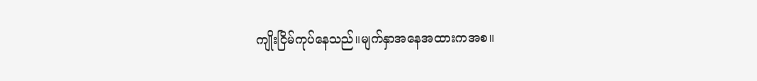ကျိုးငြိမ်ကုပ်နေသည်။မျက်နှာအနေအထားကအစ။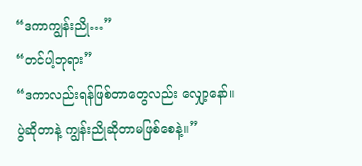“ဒကာကျွန်းညို…”
“တင်ပါ့ဘုရား”
“ဒကာလည်းရန်ဖြစ်တာတွေလည်း လျှော့နော်။ပွဲဆိုတာနဲ့ ကျွန်းညိုဆိုတာမဖြစ်စေနဲ့။”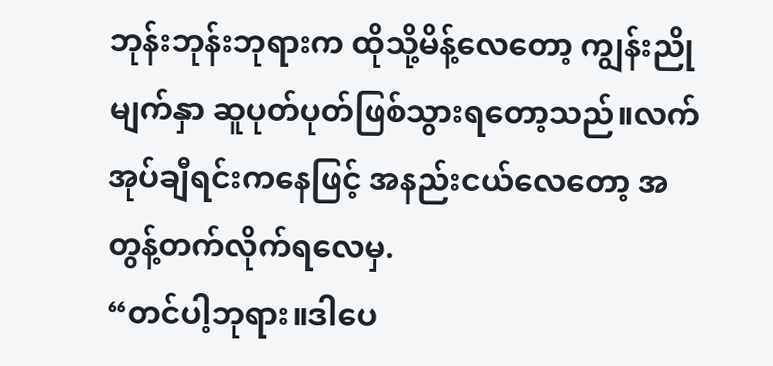ဘုန်းဘုန်းဘုရားက ထိုသို့မိန့်လေတော့ ကျွန်းညိုမျက်နှာ ဆူပုတ်ပုတ်ဖြစ်သွားရတော့သည်။လက်အုပ်ချီရင်းကနေဖြင့် အနည်းငယ်လေတော့ အတွန့်တက်လိုက်ရလေမှ.
“တင်ပါ့ဘုရား။ဒါပေ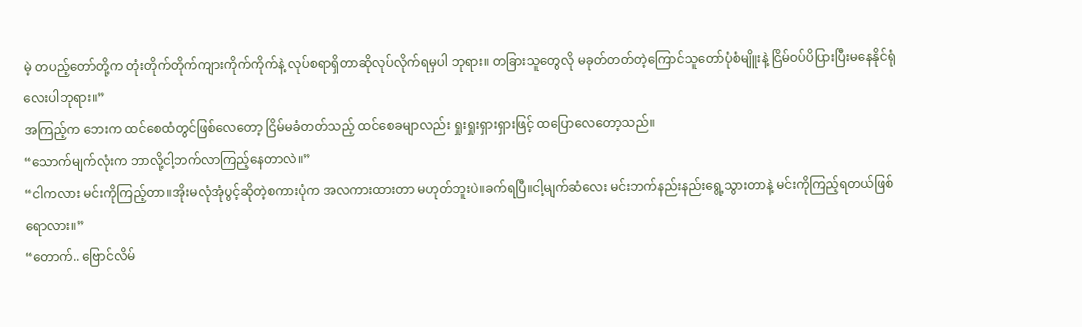မဲ့ တပည့်တော်တို့က တုံးတိုက်တိုက်ကျားကိုက်ကိုက်နဲ့ လုပ်စရာရှိတာဆိုလုပ်လိုက်ရမှပါ ဘုရား။ တခြားသူတွေလို မခုတ်တတ်တဲ့ကြောင်သူတော်ပုံစံမျိူးနဲ့ ငြိမ်ဝပ်ပိပြားပြီးမနေနိုင်ရုံလေးပါဘုရား။”
အကြည့်က ဘေးက ထင်စေထံတွင်ဖြစ်လေတော့ ငြိမ်မခံတတ်သည့် ထင်စေခမျာလည်း ရှုးရှုးရှားရှားဖြင့် ထပြောလေတော့သည်။
“သောက်မျက်လုံးက ဘာလို့ငါ့ဘက်လာကြည့်နေတာလဲ။”
“ငါကလား မင်းကိုကြည့်တာ။အိုးမလုံအုံပွင့်ဆိုတဲ့စကားပုံက အလကားထားတာ မဟုတ်ဘူးပဲ။ခက်ရပြီ။ငါ့မျက်ဆံလေး မင်းဘက်နည်းနည်းရွေ့သွားတာနဲ့ မင်းကိုကြည့်ရတယ်ဖြစ်ရောလား။”
“တောက်.. ဗြောင်လိမ်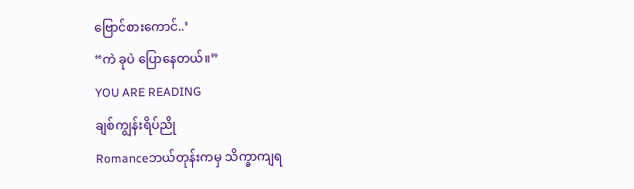ဗြောင်စားကောင်..’
“ကဲ ခုပဲ ပြောနေတယ်။”
YOU ARE READING
ချစ်ကျွန်းရိပ်ညို
Romanceဘယ်တုန်းကမှ သိက္ခာကျရ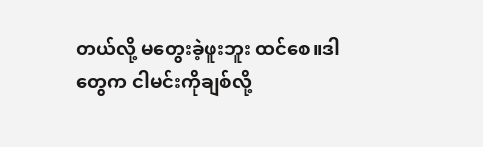တယ်လို့ မတွေးခဲ့ဖူးဘူး ထင်စေ။ဒါတွေက ငါမင်းကိုချစ်လို့